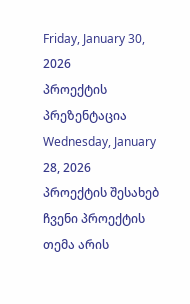Friday, January 30, 2026
პროექტის პრეზენტაცია
Wednesday, January 28, 2026
პროექტის შესახებ
ჩვენი პროექტის თემა არის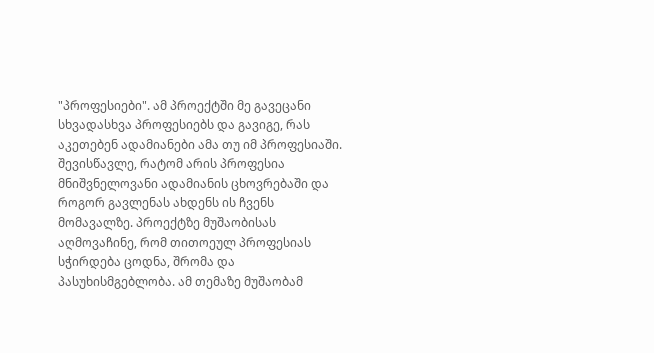"პროფესიები". ამ პროექტში მე გავეცანი სხვადასხვა პროფესიებს და გავიგე, რას აკეთებენ ადამიანები ამა თუ იმ პროფესიაში. შევისწავლე, რატომ არის პროფესია მნიშვნელოვანი ადამიანის ცხოვრებაში და როგორ გავლენას ახდენს ის ჩვენს მომავალზე. პროექტზე მუშაობისას აღმოვაჩინე, რომ თითოეულ პროფესიას სჭირდება ცოდნა, შრომა და პასუხისმგებლობა. ამ თემაზე მუშაობამ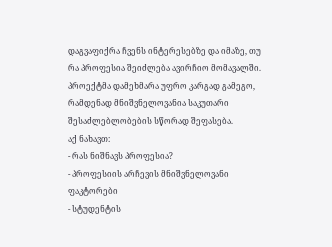დაგვაფიქრა ჩვენს ინტერესებზე და იმაზე, თუ რა პროფესია შეიძლება ავირჩიო მომავალში. პროექტმა დამეხმარა უფრო კარგად გამეგო, რამდენად მნიშვნელოვანია საკუთარი შესაძლებლობების სწორად შეფასება.
აქ ნახავთ:
- რას ნიშნავს პროფესია?
- პროფესიის არჩევის მნიშვნელოვანი ფაკტორები
- სტუდენტის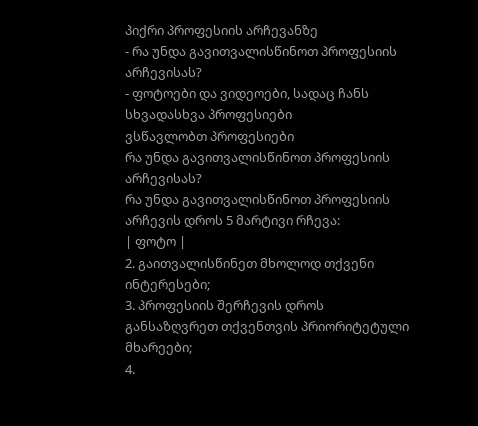პიქრი პროფესიის არჩევანზე
- რა უნდა გავითვალისწინოთ პროფესიის არჩევისას?
- ფოტოები და ვიდეოები, სადაც ჩანს სხვადასხვა პროფესიები
ვსწავლობთ პროფესიები
რა უნდა გავითვალისწინოთ პროფესიის არჩევისას?
რა უნდა გავითვალისწინოთ პროფესიის არჩევის დროს 5 მარტივი რჩევა:
| ფოტო |
2. გაითვალისწინეთ მხოლოდ თქვენი ინტერესები;
3. პროფესიის შერჩევის დროს განსაზღვრეთ თქვენთვის პრიორიტეტული მხარეები;
4.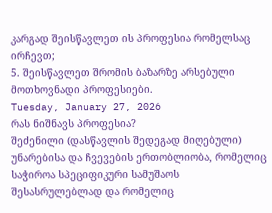კარგად შეისწავლეთ ის პროფესია რომელსაც ირჩევთ;
5. შეისწავლეთ შრომის ბაზარზე არსებული მოთხოვნადი პროფესიები.
Tuesday, January 27, 2026
რას ნიშნავს პროფესია?
შეძენილი (დასწავლის შედეგად მიღებული) უნარებისა და ჩვევების ერთობლიობა, რომელიც საჭიროა სპეციფიკური სამუშაოს შესასრულებლად და რომელიც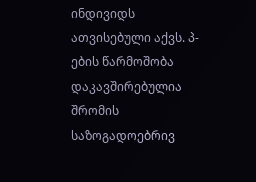ინდივიდს ათვისებული აქვს. პ-ების წარმოშობა დაკავშირებულია შრომის საზოგადოებრივ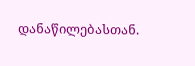დანაწილებასთან.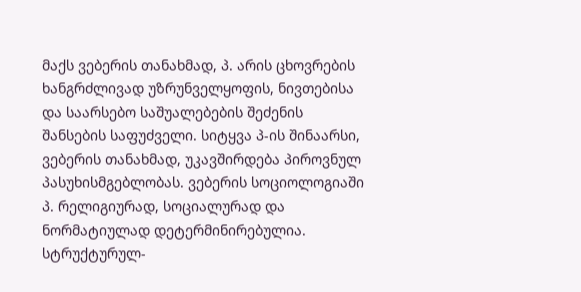მაქს ვებერის თანახმად, პ. არის ცხოვრების ხანგრძლივად უზრუნველყოფის, ნივთებისა და საარსებო საშუალებების შეძენის შანსების საფუძველი. სიტყვა პ-ის შინაარსი, ვებერის თანახმად, უკავშირდება პიროვნულ პასუხისმგებლობას. ვებერის სოციოლოგიაში პ. რელიგიურად, სოციალურად და ნორმატიულად დეტერმინირებულია. სტრუქტურულ-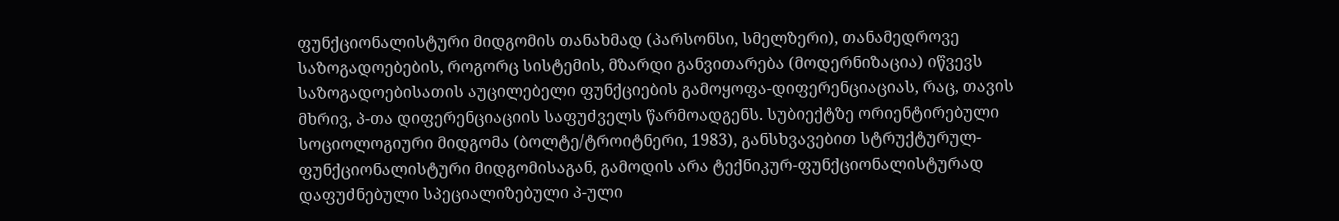ფუნქციონალისტური მიდგომის თანახმად (პარსონსი, სმელზერი), თანამედროვე საზოგადოებების, როგორც სისტემის, მზარდი განვითარება (მოდერნიზაცია) იწვევს საზოგადოებისათის აუცილებელი ფუნქციების გამოყოფა-დიფერენციაციას, რაც, თავის მხრივ, პ-თა დიფერენციაციის საფუძველს წარმოადგენს. სუბიექტზე ორიენტირებული სოციოლოგიური მიდგომა (ბოლტე/ტროიტნერი, 1983), განსხვავებით სტრუქტურულ-ფუნქციონალისტური მიდგომისაგან, გამოდის არა ტექნიკურ-ფუნქციონალისტურად დაფუძნებული სპეციალიზებული პ-ული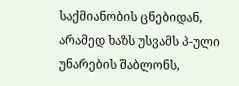საქმიანობის ცნებიდან, არამედ ხაზს უსვამს პ-ული უნარების შაბლონს,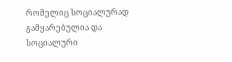რომელიც სოციალურად გამყარებულია და სოციალური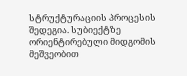სტრუქტურაციის პროცესის შედეგია. სუბიექტზე ორიენტირებული მიდგომის მეშვეობით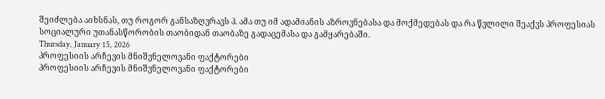შეიძლება აიხსნას, თუ როგორ განსაზღვრავს პ. ამა თუ იმ ადამიანის აზროვნებასა და მოქმედებას და რა წვლილი შეაქვს პროფესიას სოციალური უთანასწორობის თაობიდან თაობაზე გადაცემასა და გამყარებაში.
Thursday, January 15, 2026
პროფესიის არჩევის მნიშვნელოვანი ფაქტორები
პროფესიის არჩევის მნიშვნელოვანი ფაქტორები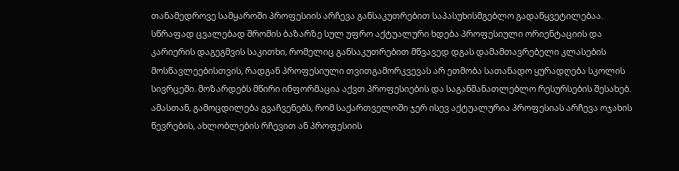თანამედროვე სამყაროში პროფესიის არჩევა განსაკუთრებით საპასუხისმგებლო გადაწყვეტილებაა. სწრაფად ცვალებად შრომის ბაზარზე სულ უფრო აქტუალური ხდება პროფესიული ორიენტაციის და კარიერის დაგეგმვის საკითხი, რომელიც განსაკუთრებით მწვავედ დგას დამამთავრებელი კლასების მოსწავლეებისთვის, რადგან პროფესიული თვითგამორკვევას არ ეთმობა სათანადო ყურადღება სკოლის სივრცეში. მოზარდებს მწირი ინფორმაცია აქვთ პროფესიების და საგანმანათლებლო რესურსების შესახებ. ამასთან, გამოცდილება გვაჩვენებს, რომ საქართველოში ჯერ ისევ აქტუალურია პროფესიას არჩევა ოჯახის წევრების, ახლობლების რჩევით ან პროფესიის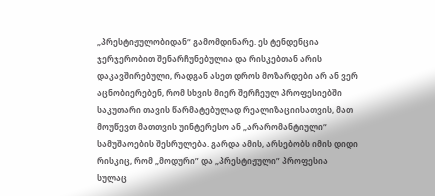„პრესტიჟულობიდან“ გამომდინარე. ეს ტენდენცია ჯერჯერობით შენარჩუნებულია და რისკებთან არის დაკავშირებული, რადგან ასეთ დროს მოზარდები არ ან ვერ აცნობიერებენ, რომ სხვის მიერ შერჩეულ პროფესიებში საკუთარი თავის წარმატებულად რეალიზაციისათვის, მათ მოუწევთ მათთვის უინტერესო ან „არარომანტიული“ სამუშაოების შესრულება. გარდა ამის, არსებობს იმის დიდი რისკიც, რომ „მოდური” და „პრესტიჟული” პროფესია სულაც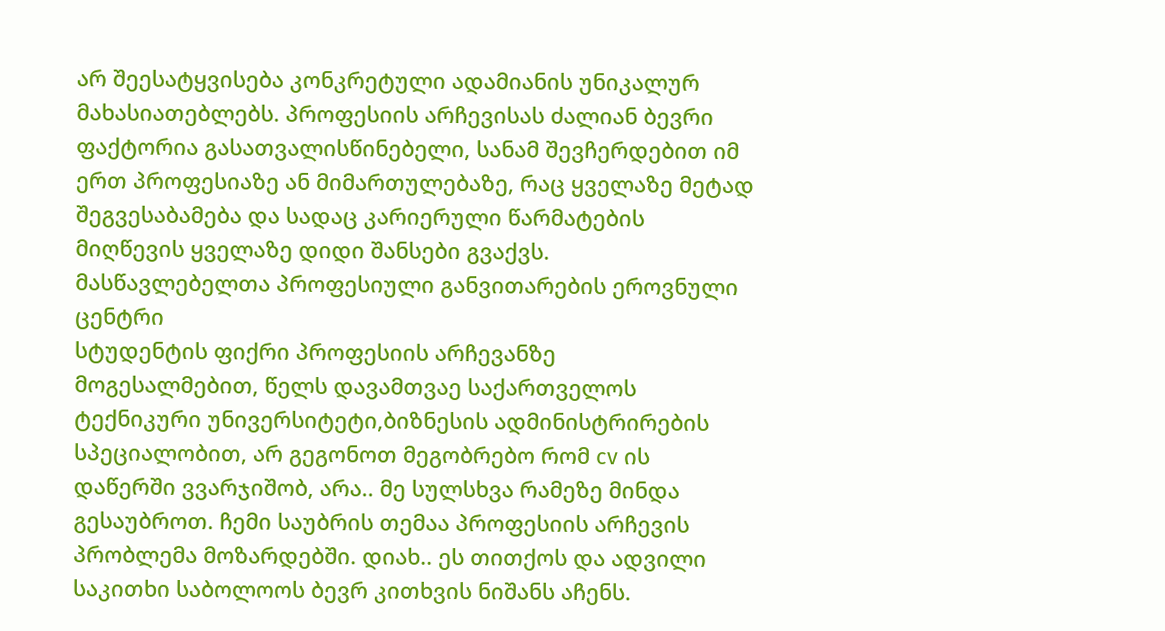არ შეესატყვისება კონკრეტული ადამიანის უნიკალურ მახასიათებლებს. პროფესიის არჩევისას ძალიან ბევრი ფაქტორია გასათვალისწინებელი, სანამ შევჩერდებით იმ ერთ პროფესიაზე ან მიმართულებაზე, რაც ყველაზე მეტად შეგვესაბამება და სადაც კარიერული წარმატების მიღწევის ყველაზე დიდი შანსები გვაქვს.
მასწავლებელთა პროფესიული განვითარების ეროვნული ცენტრი
სტუდენტის ფიქრი პროფესიის არჩევანზე
მოგესალმებით, წელს დავამთვაე საქართველოს ტექნიკური უნივერსიტეტი,ბიზნესის ადმინისტრირების სპეციალობით, არ გეგონოთ მეგობრებო რომ cv ის დაწერში ვვარჯიშობ, არა.. მე სულსხვა რამეზე მინდა გესაუბროთ. ჩემი საუბრის თემაა პროფესიის არჩევის პრობლემა მოზარდებში. დიახ.. ეს თითქოს და ადვილი საკითხი საბოლოოს ბევრ კითხვის ნიშანს აჩენს.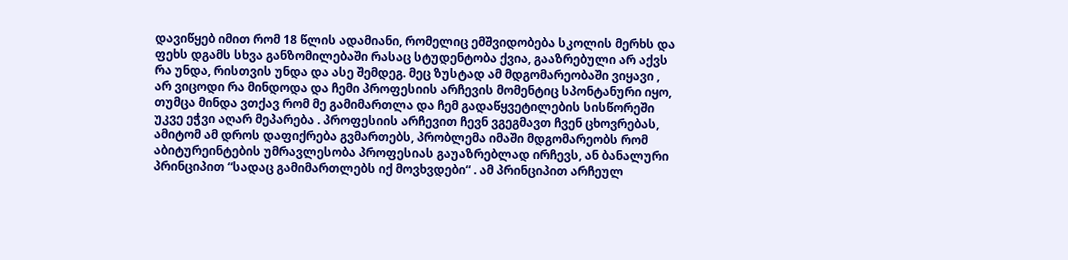დავიწყებ იმით რომ 18 წლის ადამიანი, რომელიც ემშვიდობება სკოლის მერხს და ფეხს დგამს სხვა განზომილებაში რასაც სტუდენტობა ქვია, გააზრებული არ აქვს რა უნდა, რისთვის უნდა და ასე შემდეგ. მეც ზუსტად ამ მდგომარეობაში ვიყავი , არ ვიცოდი რა მინდოდა და ჩემი პროფესიის არჩევის მომენტიც სპონტანური იყო, თუმცა მინდა ვთქავ რომ მე გამიმართლა და ჩემ გადაწყვეტილების სისწორეში უკვე ეჭვი აღარ მეპარება . პროფესიის არჩევით ჩევნ ვგეგმავთ ჩვენ ცხოვრებას, ამიტომ ამ დროს დაფიქრება გვმართებს, პრობლემა იმაში მდგომარეობს რომ აბიტურეინტების უმრავლესობა პროფესიას გაუაზრებლად ირჩევს, ან ბანალური პრინციპით “სადაც გამიმართლებს იქ მოვხვდები“ . ამ პრინციპით არჩეულ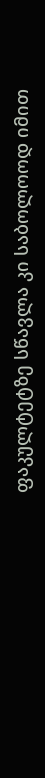ფაკულტეტზე სწავლა კი საბოლოოდ იმით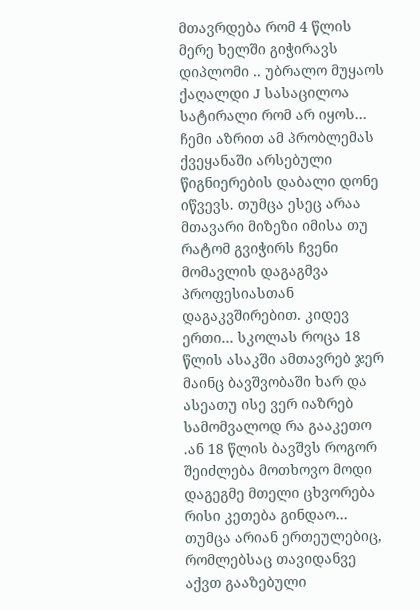მთავრდება რომ 4 წლის მერე ხელში გიჭირავს დიპლომი .. უბრალო მუყაოს ქაღალდი J სასაცილოა სატირალი რომ არ იყოს… ჩემი აზრით ამ პრობლემას ქვეყანაში არსებული წიგნიერების დაბალი დონე იწვევს. თუმცა ესეც არაა მთავარი მიზეზი იმისა თუ რატომ გვიჭირს ჩვენი მომავლის დაგაგმვა პროფესიასთან დაგაკვშირებით. კიდევ ერთი… სკოლას როცა 18 წლის ასაკში ამთავრებ ჯერ მაინც ბავშვობაში ხარ და ასეათუ ისე ვერ იაზრებ სამომვალოდ რა გააკეთო .ან 18 წლის ბავშვს როგორ შეიძლება მოთხოვო მოდი დაგეგმე მთელი ცხვორება რისი კეთება გინდაო… თუმცა არიან ერთეულებიც, რომლებსაც თავიდანვე აქვთ გააზებული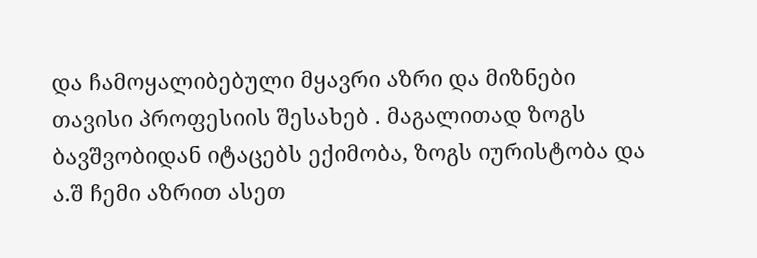და ჩამოყალიბებული მყავრი აზრი და მიზნები თავისი პროფესიის შესახებ . მაგალითად ზოგს ბავშვობიდან იტაცებს ექიმობა, ზოგს იურისტობა და ა.შ ჩემი აზრით ასეთ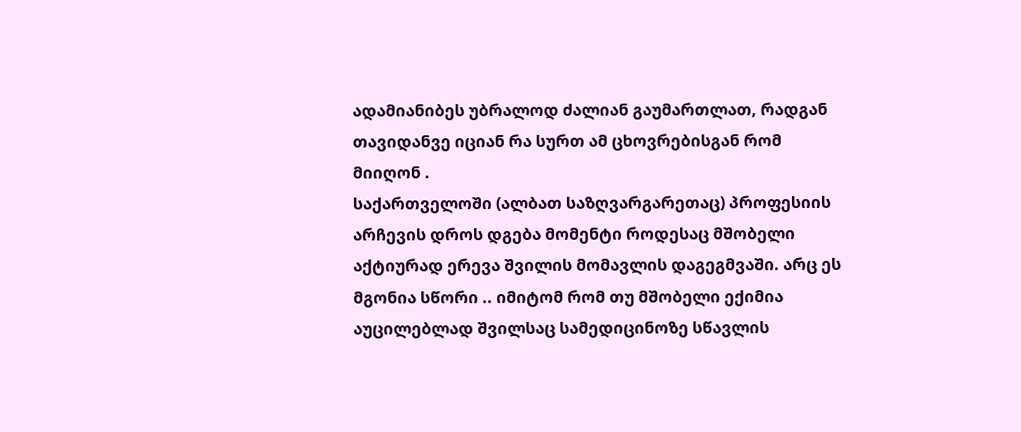ადამიანიბეს უბრალოდ ძალიან გაუმართლათ, რადგან თავიდანვე იციან რა სურთ ამ ცხოვრებისგან რომ მიიღონ .
საქართველოში (ალბათ საზღვარგარეთაც) პროფესიის არჩევის დროს დგება მომენტი როდესაც მშობელი აქტიურად ერევა შვილის მომავლის დაგეგმვაში. არც ეს მგონია სწორი .. იმიტომ რომ თუ მშობელი ექიმია აუცილებლად შვილსაც სამედიცინოზე სწავლის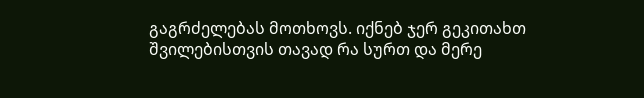გაგრძელებას მოთხოვს. იქნებ ჯერ გეკითახთ შვილებისთვის თავად რა სურთ და მერე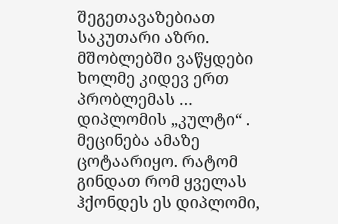შეგეთავაზებიათ საკუთარი აზრი. მშობლებში ვაწყდები ხოლმე კიდევ ერთ პრობლემას … დიპლომის „კულტი“ . მეცინება ამაზე ცოტაარიყო. რატომ გინდათ რომ ყველას ჰქონდეს ეს დიპლომი,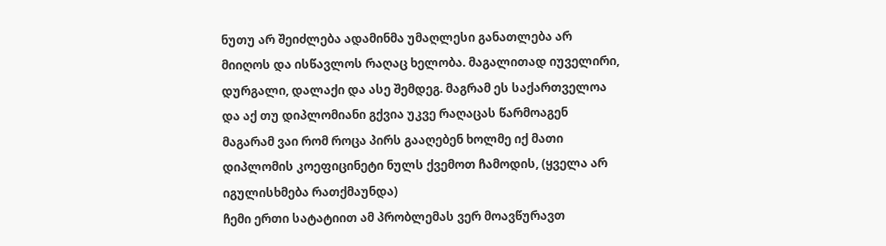ნუთუ არ შეიძლება ადამინმა უმაღლესი განათლება არ მიიღოს და ისწავლოს რაღაც ხელობა. მაგალითად იუველირი, დურგალი, დალაქი და ასე შემდეგ. მაგრამ ეს საქართველოა და აქ თუ დიპლომიანი გქვია უკვე რაღაცას წარმოაგენ მაგარამ ვაი რომ როცა პირს გააღებენ ხოლმე იქ მათი დიპლომის კოეფიცინეტი ნულს ქვემოთ ჩამოდის, (ყველა არ იგულისხმება რათქმაუნდა)
ჩემი ერთი სატატიით ამ პრობლემას ვერ მოავწურავთ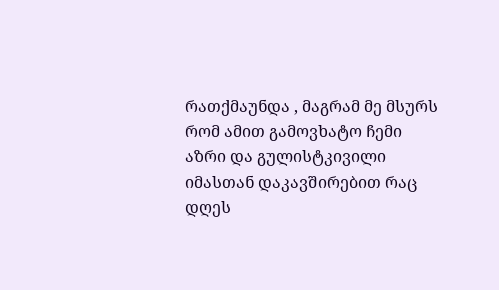რათქმაუნდა , მაგრამ მე მსურს რომ ამით გამოვხატო ჩემი აზრი და გულისტკივილი იმასთან დაკავშირებით რაც დღეს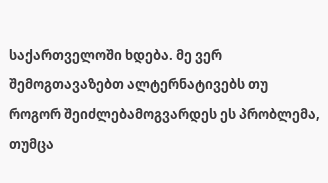საქართველოში ხდება. მე ვერ შემოგთავაზებთ ალტერნატივებს თუ როგორ შეიძლებამოგვარდეს ეს პრობლემა, თუმცა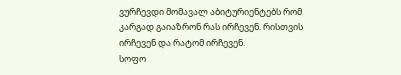ვურჩევდი მომავალ აბიტურიენტებს რომ კარგად გაიაზრონ რას ირჩევენ. რისთვის ირჩევენ და რატომ ირჩევენ.
სოფო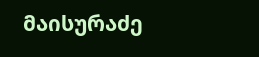მაისურაძე